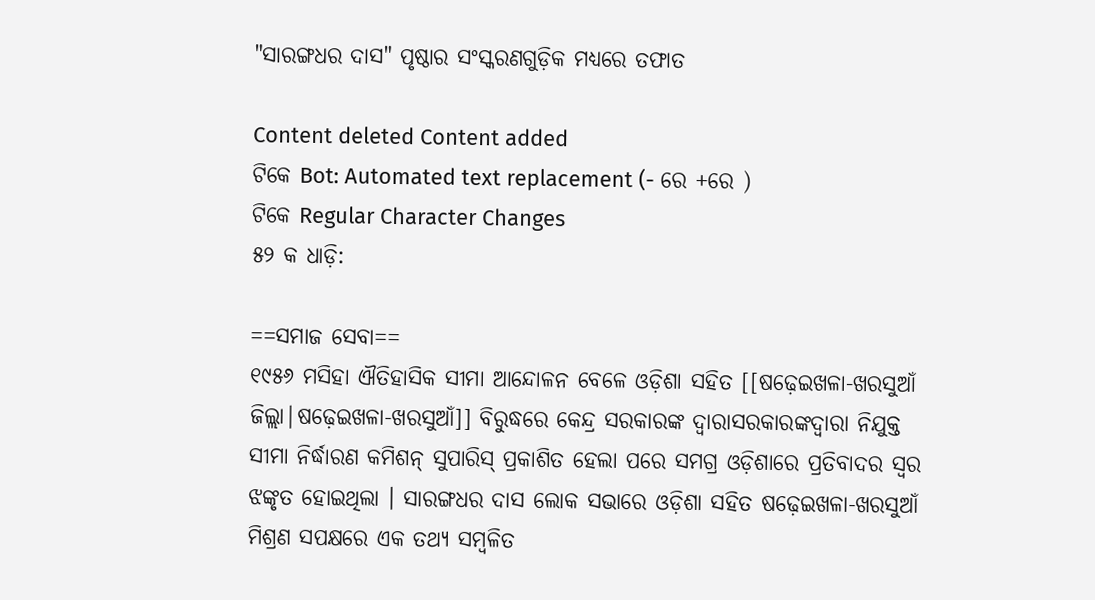"ସାରଙ୍ଗଧର ଦାସ" ପୃଷ୍ଠାର ସଂସ୍କରଣ‌ଗୁଡ଼ିକ ମଧ୍ୟରେ ତଫାତ

Content deleted Content added
ଟିକେ Bot: Automated text replacement (- ରେ +ରେ )
ଟିକେ Regular Character Changes
୫୨ କ ଧାଡ଼ି:

==ସମାଜ ସେବା==
୧୯୫୬ ମସିହା ଐତିହାସିକ ସୀମା ଆନ୍ଦୋଳନ ବେଳେ ଓଡ଼ିଶା ସହିତ [[ଷଢ଼େଇଖଳା-ଖରସୁଆଁ ଜିଲ୍ଲା|ଷଢ଼େଇଖଳା-ଖରସୁଆଁ]] ବିରୁଦ୍ଧରେ କେନ୍ଦ୍ର ସରକାରଙ୍କ ଦ୍ଵାରାସରକାରଙ୍କଦ୍ଵାରା ନିଯୁକ୍ତ ସୀମା ନିର୍ଦ୍ଧାରଣ କମିଶନ୍ ସୁପାରିସ୍ ପ୍ରକାଶିତ ହେଲା ପରେ ସମଗ୍ର ଓଡ଼ିଶାରେ ପ୍ରତିବାଦର ସ୍ଵର ଝଙ୍କୃତ ହୋଇଥିଲା । ସାରଙ୍ଗଧର ଦାସ ଲୋକ ସଭାରେ ଓଡ଼ିଶା ସହିତ ଷଢ଼େଇଖଳା-ଖରସୁଆଁ ମିଶ୍ରଣ ସପକ୍ଷରେ ଏକ ତଥ୍ୟ ସମ୍ବଳିତ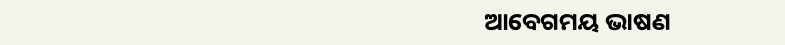ଆବେଗମୟ ଭାଷଣ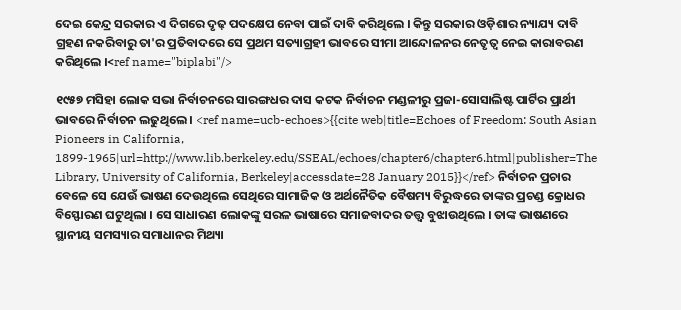ଦେଇ କେନ୍ଦ୍ର ସରକାର ଏ ଦିଗରେ ଦୃଢ଼ ପଦକ୍ଷେପ ନେବା ପାଇଁ ଦାବି କରିଥିଲେ । କିନ୍ତୁ ସରକାର ଓଡ଼ିଶାର ନ୍ୟାଯ୍ୟ ଦାବି ଗ୍ରହଣ ନକରିବାରୁ ତା'ର ପ୍ରତିବାଦରେ ସେ ପ୍ରଥମ ସତ୍ୟାଗ୍ରହୀ ଭାବରେ ସୀମା ଆନ୍ଦୋଳନର ନେତୃତ୍ଵ ନେଇ କାରାବରଣ କରିଥିଲେ ।<ref name="biplabi"/>

୧୯୫୭ ମସିହା ଲୋକ ସଭା ନିର୍ବାଚନରେ ସାରଙ୍ଗଧର ଦାସ କଟକ ନିର୍ବାଚନ ମଣ୍ଡଳୀରୁ ପ୍ରଜା-ସୋସାଲିଷ୍ଟ ପାର୍ଟିର ପ୍ରାର୍ଥୀ ଭାବରେ ନିର୍ବାଚନ ଲଢୁଥିଲେ । <ref name=ucb-echoes>{{cite web|title=Echoes of Freedom: South Asian Pioneers in California, 1899-1965|url=http://www.lib.berkeley.edu/SSEAL/echoes/chapter6/chapter6.html|publisher=The Library, University of California, Berkeley|accessdate=28 January 2015}}</ref> ନିର୍ବାଚନ ପ୍ରଚାର ବେଳେ ସେ ଯେଉଁ ଭାଷଣ ଦେଉଥିଲେ ସେଥିରେ ସାମାଜିକ ଓ ଅର୍ଥନୈତିକ ବୈଷମ୍ୟ ବିରୁଦ୍ଧରେ ତାଙ୍କର ପ୍ରଚଣ୍ଡ କ୍ରୋଧର ବିସ୍ଫୋରଣ ଘଟୁଥିଲା । ସେ ସାଧାରଣ ଲୋକଙ୍କୁ ସରଳ ଭାଷାରେ ସମାଜବାଦର ତତ୍ତ୍ଵ ବୁଝାଉଥିଲେ । ତାଙ୍କ ଭାଷଣରେ ସ୍ଥାନୀୟ ସମସ୍ୟାର ସମାଧାନର ମିଥ୍ୟା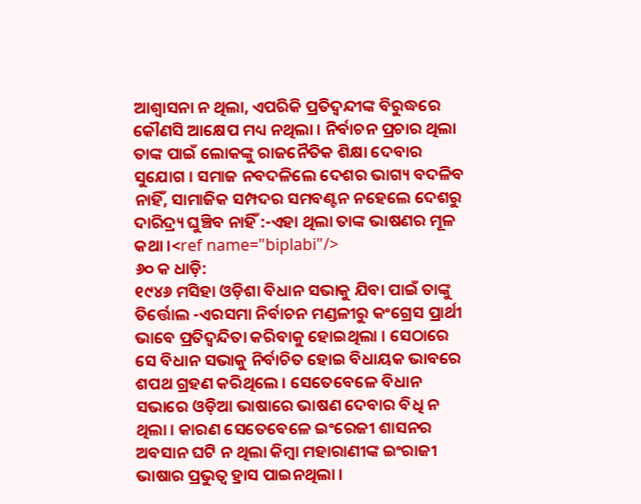ଆଶ୍ଵାସନା ନ ଥିଲା, ଏପରିକି ପ୍ରତିଦ୍ଵନ୍ଦୀଙ୍କ ବିରୁଦ୍ଧରେ କୌଣସି ଆକ୍ଷେପ ମଧ୍ୟ ନଥିଲା । ନିର୍ବାଚନ ପ୍ରଚାର ଥିଲା ତାଙ୍କ ପାଇଁ ଲୋକଙ୍କୁ ରାଜନୈତିକ ଶିକ୍ଷା ଦେବାର ସୁଯୋଗ । ସମାଜ ନବଦଳିଲେ ଦେଶର ଭାଗ୍ୟ ବଦଳିବ ନାହିଁ, ସାମାଜିକ ସମ୍ପଦର ସମବଣ୍ଟନ ନହେଲେ ଦେଶରୁ ଦାରିଦ୍ର୍ୟ ଘୁଞ୍ଚିବ ନାହିଁ :-ଏହା ଥିଲା ତାଙ୍କ ଭାଷଣର ମୂଳ କଥା ।<ref name="biplabi"/>
୬୦ କ ଧାଡ଼ି:
୧୯୪୬ ମସିହା ଓଡ଼ିଶା ବିଧାନ ସଭାକୁ ଯିବା ପାଇଁ ତାଙ୍କୁ ତିର୍ତ୍ତୋଲ -ଏରସମା ନିର୍ବାଚନ ମଣ୍ଡଳୀରୁ କଂଗ୍ରେସ ପ୍ରାର୍ଥୀ ଭାବେ ପ୍ରତିଦ୍ଵନ୍ଦିତା କରିବାକୁ ହୋଇଥିଲା । ସେଠାରେ ସେ ବିଧାନ ସଭାକୁ ନିର୍ବାଚିତ ହୋଇ ବିଧାୟକ ଭାବରେ ଶପଥ ଗ୍ରହଣ କରିଥିଲେ । ସେତେବେଳେ ବିଧାନ ସଭାରେ ଓଡ଼ିଆ ଭାଷାରେ ଭାଷଣ ଦେବାର ବିଧି ନ ଥିଲା । କାରଣ ସେତେବେଳେ ଇଂରେଜୀ ଶାସନର ଅବସାନ ଘଟି ନ ଥିଲା କିମ୍ବା ମହାରାଣୀଙ୍କ ଇଂରାଜୀ ଭାଷାର ପ୍ରଭୁତ୍ଵ ହ୍ରାସ ପାଇନଥିଲା ।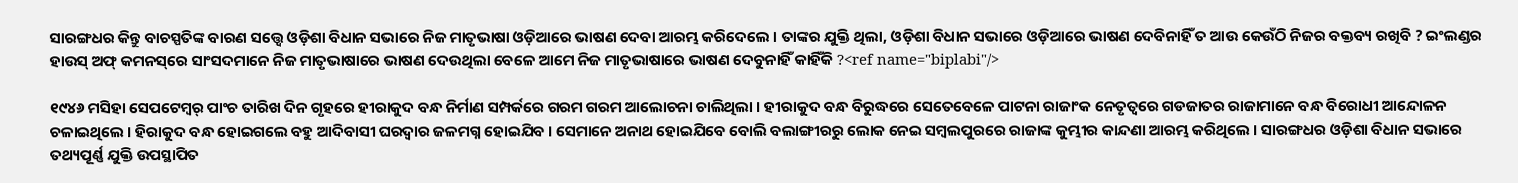ସାରଙ୍ଗଧର କିନ୍ତୁ ବାଚସ୍ପତିଙ୍କ ବାରଣ ସତ୍ତ୍ଵେ ଓଡ଼ିଶା ବିଧାନ ସଭାରେ ନିଜ ମାତୃଭାଷା ଓଡ଼ିଆରେ ଭାଷଣ ଦେବା ଆରମ୍ଭ କରିଦେଲେ । ତାଙ୍କର ଯୁକ୍ତି ଥିଲା, ଓଡ଼ିଶା ବିଧାନ ସଭାରେ ଓଡ଼ିଆରେ ଭାଷଣ ଦେବିନାହିଁ ତ ଆଉ କେଉଁଠି ନିଜର ବକ୍ତବ୍ୟ ରଖିବି ? ଇଂଲଣ୍ଡର ହାଉସ୍ ଅଫ୍ କମନସ୍‌ରେ ସାଂସଦମାନେ ନିଜ ମାତୃଭାଷାରେ ଭାଷଣ ଦେଉଥିଲା ବେଳେ ଆମେ ନିଜ ମାତୃଭାଷାରେ ଭାଷଣ ଦେବୁନାହିଁ କାହିଁକି ?<ref name="biplabi"/>

୧୯୪୬ ମସିହା ସେପଟେମ୍ବର୍ ପାଂଚ ତାରିଖ ଦିନ ଗୃହରେ ହୀରାକୁଦ ବନ୍ଧ ନିର୍ମାଣ ସମ୍ପର୍କରେ ଗରମ ଗରମ ଆଲୋଚନା ଚାଲିଥିଲା । ହୀରାକୁଦ ବନ୍ଧ ବିରୁଦ୍ଧରେ ସେତେବେଳେ ପାଟନା ରାଜାଂକ ନେତୃତ୍ଵରେ ଗଡଜାତର ରାଜାମାନେ ବନ୍ଧ ବିରୋଧୀ ଆନ୍ଦୋଳନ ଚଳାଇଥିଲେ । ହିରାକୁଦ ବନ୍ଧ ହୋଇଗଲେ ବହୁ ଆଦିବାସୀ ଘରଦ୍ଵାର ଜଳମଗ୍ନ ହୋଇଯିବ । ସେମାନେ ଅନାଥ ହୋଇଯିବେ ବୋଲି ବଲାଙ୍ଗୀରରୁ ଲୋକ ନେଇ ସମ୍ବଲପୁରରେ ରାଜାଙ୍କ କୁମ୍ଭୀର କାନ୍ଦଣା ଆରମ୍ଭ କରିଥିଲେ । ସାରଙ୍ଗଧର ଓଡ଼ିଶା ବିଧାନ ସଭାରେ ତଥ୍ୟପୂର୍ଣ୍ଣ ଯୁକ୍ତି ଉପସ୍ଥାପିତ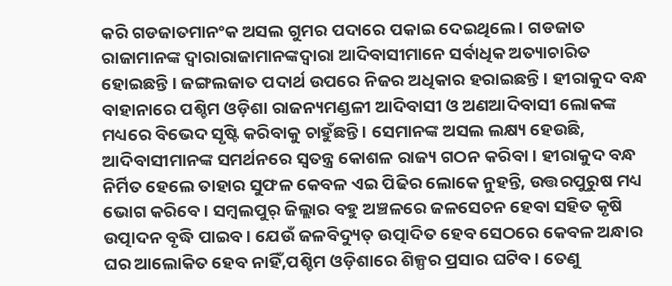କରି ଗଡଜାତମାନଂକ ଅସଲ ଗୁମର ପଦାରେ ପକାଇ ଦେଇଥିଲେ । ଗଡଜାତ ରାଜାମାନଙ୍କ ଦ୍ଵାରାରାଜାମାନଙ୍କଦ୍ଵାରା ଆଦିବାସୀମାନେ ସର୍ବାଧିକ ଅତ୍ୟାଚାରିତ ହୋଇଛନ୍ତି । ଜଙ୍ଗଲଜାତ ପଦାର୍ଥ ଉପରେ ନିଜର ଅଧିକାର ହରାଇଛନ୍ତି । ହୀରାକୁଦ ବନ୍ଧ ବାହାନାରେ ପଶ୍ଚିମ ଓଡ଼ିଶା ରାଜନ୍ୟମଣ୍ଡଳୀ ଆଦିବାସୀ ଓ ଅଣଆଦିବାସୀ ଲୋକଙ୍କ ମଧ୍ୟରେ ବିଭେଦ ସୃଷ୍ଟି କରିବାକୁ ଚାହୁଁଛନ୍ତି । ସେମାନଙ୍କ ଅସଲ ଲକ୍ଷ୍ୟ ହେଉଛି, ଆଦିବାସୀମାନଙ୍କ ସମର୍ଥନରେ ସ୍ଵତନ୍ତ୍ର କୋଶଳ ରାଜ୍ୟ ଗଠନ କରିବା । ହୀରାକୁଦ ବନ୍ଧ ନିର୍ମିତ ହେଲେ ତାହାର ସୁଫଳ କେବଳ ଏଇ ପିଢିର ଲୋକେ ନୁହନ୍ତି, ଉତ୍ତରପୁରୁଷ ମଧ୍ୟ ଭୋଗ କରିବେ । ସମ୍ବଲପୁର୍ ଜିଲ୍ଲାର ବହୁ ଅଞ୍ଚଳରେ ଜଳସେଚନ ହେବା ସହିତ କୃଷି ଉତ୍ପାଦନ ବୃଦ୍ଧି ପାଇବ । ଯେଉଁ ଜଳବିଦ୍ୟୁତ୍ ଉତ୍ପାଦିତ ହେବ ସେଠରେ କେବଳ ଅନ୍ଧାର ଘର ଆଲୋକିତ ହେବ ନାହିଁ,ପଶ୍ଚିମ ଓଡ଼ିଶାରେ ଶିଳ୍ପର ପ୍ରସାର ଘଟିବ । ତେଣୁ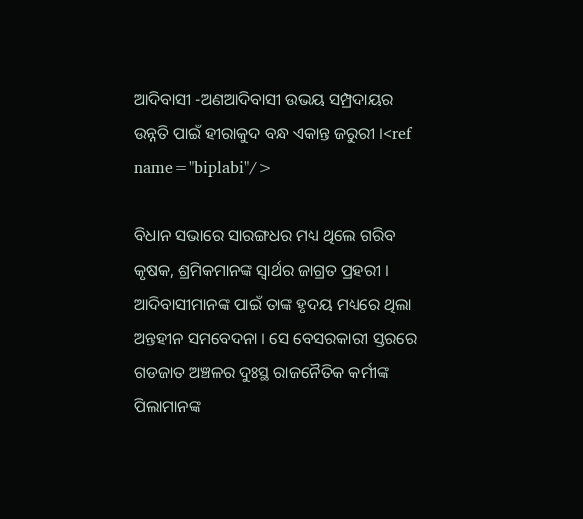ଆଦିବାସୀ -ଅଣଆଦିବାସୀ ଉଭୟ ସମ୍ପ୍ରଦାୟର ଉନ୍ନତି ପାଇଁ ହୀରାକୁଦ ବନ୍ଧ ଏକାନ୍ତ ଜରୁରୀ ।<ref name="biplabi"/>

ବିଧାନ ସଭାରେ ସାରଙ୍ଗଧର ମଧ୍ୟ ଥିଲେ ଗରିବ କୃଷକ, ଶ୍ରମିକମାନଙ୍କ ସ୍ଵାର୍ଥର ଜାଗ୍ରତ ପ୍ରହରୀ । ଆଦିବାସୀମାନଙ୍କ ପାଇଁ ତାଙ୍କ ହୃଦୟ ମଧ୍ୟରେ ଥିଲା ଅନ୍ତହୀନ ସମବେଦନା । ସେ ବେସରକାରୀ ସ୍ତରରେ ଗଡଜାତ ଅଞ୍ଚଳର ଦୁଃସ୍ଥ ରାଜନୈତିକ କର୍ମୀଙ୍କ ପିଲାମାନଙ୍କ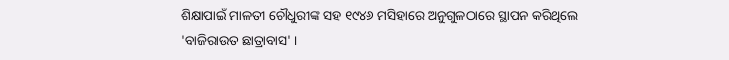ଶିକ୍ଷାପାଇଁ ମାଳତୀ ଚୌଧୁରୀଙ୍କ ସହ ୧୯୪୬ ମସିହାରେ ଅନୁଗୁଳଠାରେ ସ୍ଥାପନ କରିଥିଲେ 'ବାଜିରାଉତ ଛାତ୍ରାବାସ' ।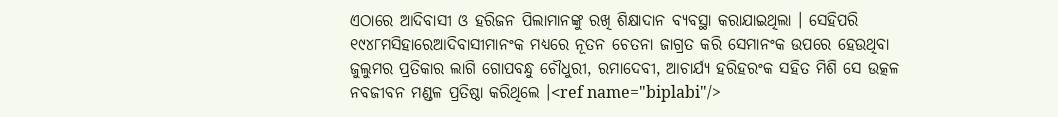ଏଠାରେ ଆଦିବାସୀ ଓ ହରିଜନ ପିଲାମାନଙ୍କୁ ରଖି ଶିକ୍ଷାଦାନ ବ୍ୟବସ୍ଥା କରାଯାଇଥିଲା । ସେହିପରି ୧୯୪୮ମସିହାରେଆଦିବାସୀମାନଂକ ମଧ୍ୟରେ ନୂତନ ଚେତନା ଜାଗ୍ରତ କରି ସେମାନଂକ ଉପରେ ହେଉଥିବା ଜୁଲୁମର ପ୍ରତିକାର ଲାଗି ଗୋପବନ୍ଧୁ ଚୌଧୁରୀ, ରମାଦେବୀ, ଆଚାର୍ଯ୍ୟ ହରିହରଂକ ସହିତ ମିଶି ସେ ଉତ୍କଳ ନବଜୀବନ ମଣ୍ଡଳ ପ୍ରତିଷ୍ଠା କରିଥିଲେ ।<ref name="biplabi"/>